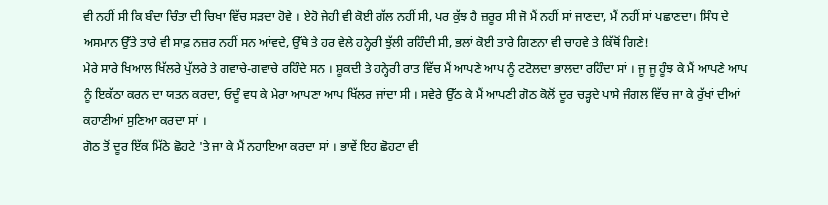ਵੀ ਨਹੀਂ ਸੀ ਕਿ ਬੰਦਾ ਚਿੰਤਾ ਦੀ ਚਿਖਾ ਵਿੱਚ ਸੜਦਾ ਹੋਵੇ । ਏਹੋ ਜੇਹੀ ਵੀ ਕੋਈ ਗੱਲ ਨਹੀਂ ਸੀ, ਪਰ ਕੁੱਝ ਹੈ ਜ਼ਰੂਰ ਸੀ ਜੋ ਮੈਂ ਨਹੀਂ ਸਾਂ ਜਾਣਦਾ, ਮੈਂ ਨਹੀਂ ਸਾਂ ਪਛਾਣਦਾ। ਸਿੰਧ ਦੇ ਅਸਮਾਨ ਉੱਤੇ ਤਾਰੇ ਵੀ ਸਾਫ਼ ਨਜ਼ਰ ਨਹੀਂ ਸਨ ਆਂਵਦੇ, ਉੱਥੇ ਤੇ ਹਰ ਵੇਲੇ ਹਨ੍ਹੇਰੀ ਝੁੱਲੀ ਰਹਿੰਦੀ ਸੀ, ਭਲਾਂ ਕੋਈ ਤਾਰੇ ਗਿਣਨਾ ਵੀ ਚਾਹਵੇ ਤੇ ਕਿੱਥੋਂ ਗਿਣੇ!
ਮੇਰੇ ਸਾਰੇ ਖਿਆਲ ਖਿੱਲਰੇ ਪੁੱਲਰੇ ਤੇ ਗਵਾਚੇ-ਗਵਾਚੇ ਰਹਿੰਦੇ ਸਨ । ਸ਼ੂਕਦੀ ਤੇ ਹਨ੍ਹੇਰੀ ਰਾਤ ਵਿੱਚ ਮੈਂ ਆਪਣੇ ਆਪ ਨੂੰ ਟਟੋਲਦਾ ਭਾਲਦਾ ਰਹਿੰਦਾ ਸਾਂ । ਜੂ ਜੂ ਹੂੰਝ ਕੇ ਮੈਂ ਆਪਣੇ ਆਪ ਨੂੰ ਇਕੱਠਾ ਕਰਨ ਦਾ ਯਤਨ ਕਰਦਾ, ਓਦੂੰ ਵਧ ਕੇ ਮੇਰਾ ਆਪਣਾ ਆਪ ਖਿੱਲਰ ਜਾਂਦਾ ਸੀ । ਸਵੇਰੇ ਉੱਠ ਕੇ ਮੈਂ ਆਪਣੀ ਗੋਠ ਕੋਲੋਂ ਦੂਰ ਚੜ੍ਹਦੇ ਪਾਸੇ ਜੰਗਲ ਵਿੱਚ ਜਾ ਕੇ ਰੁੱਖਾਂ ਦੀਆਂ ਕਹਾਣੀਆਂ ਸੁਣਿਆ ਕਰਦਾ ਸਾਂ ।
ਗੋਠ ਤੋਂ ਦੂਰ ਇੱਕ ਮਿੱਠੇ ਛੋਹਟੇ 'ਤੇ ਜਾ ਕੇ ਮੈਂ ਨਹਾਇਆ ਕਰਦਾ ਸਾਂ । ਭਾਵੇਂ ਇਹ ਛੋਹਟਾ ਵੀ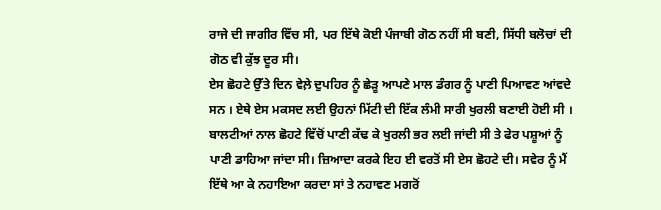ਰਾਜੇ ਦੀ ਜਾਗੀਰ ਵਿੱਚ ਸੀ, ਪਰ ਇੱਥੇ ਕੋਈ ਪੰਜਾਬੀ ਗੋਠ ਨਹੀਂ ਸੀ ਬਣੀ, ਸਿੱਧੀ ਬਲੋਚਾਂ ਦੀ ਗੋਠ ਵੀ ਕੁੱਝ ਦੂਰ ਸੀ।
ਏਸ ਛੋਹਟੇ ਉੱਤੇ ਦਿਨ ਵੇਲ਼ੇ ਦੁਪਹਿਰ ਨੂੰ ਛੇੜੂ ਆਪਣੇ ਮਾਲ ਡੰਗਰ ਨੂੰ ਪਾਣੀ ਪਿਆਵਣ ਆਂਵਦੇ ਸਨ । ਏਥੇ ਏਸ ਮਕਸਦ ਲਈ ਉਹਨਾਂ ਮਿੱਟੀ ਦੀ ਇੱਕ ਲੰਮੀ ਸਾਰੀ ਖੁਰਲੀ ਬਣਾਈ ਹੋਈ ਸੀ । ਬਾਲਟੀਆਂ ਨਾਲ ਛੋਹਟੇ ਵਿੱਚੋਂ ਪਾਣੀ ਕੱਢ ਕੇ ਖੁਰਲੀ ਭਰ ਲਈ ਜਾਂਦੀ ਸੀ ਤੇ ਫੇਰ ਪਸ਼ੂਆਂ ਨੂੰ ਪਾਣੀ ਡਾਹਿਆ ਜਾਂਦਾ ਸੀ। ਜ਼ਿਆਦਾ ਕਰਕੇ ਇਹ ਈ ਵਰਤੋਂ ਸੀ ਏਸ ਛੋਹਟੇ ਦੀ। ਸਵੇਰ ਨੂੰ ਮੈਂ ਇੱਥੇ ਆ ਕੇ ਨਹਾਇਆ ਕਰਦਾ ਸਾਂ ਤੇ ਨਹਾਵਣ ਮਗਰੋਂ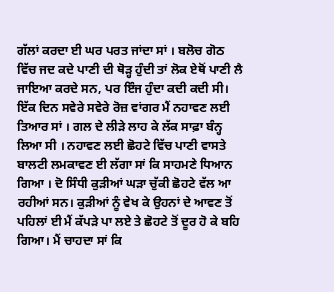ਗੱਲਾਂ ਕਰਦਾ ਈ ਘਰ ਪਰਤ ਜਾਂਦਾ ਸਾਂ । ਬਲੋਚ ਗੋਠ ਵਿੱਚ ਜਦ ਕਦੇ ਪਾਣੀ ਦੀ ਥੋੜ੍ਹ ਹੁੰਦੀ ਤਾਂ ਲੋਕ ਏਥੋਂ ਪਾਣੀ ਲੈ ਜਾਇਆ ਕਰਦੇ ਸਨ, ਪਰ ਇੰਜ ਹੁੰਦਾ ਕਦੀ ਕਦੀ ਸੀ।
ਇੱਕ ਦਿਨ ਸਵੇਰੇ ਸਵੇਰੇ ਰੋਜ਼ ਵਾਂਗਰ ਮੈਂ ਨਹਾਵਣ ਲਈ ਤਿਆਰ ਸਾਂ । ਗਲ ਦੇ ਲੀੜੇ ਲਾਹ ਕੇ ਲੱਕ ਸਾਫ਼ਾ ਬੰਨ੍ਹ ਲਿਆ ਸੀ । ਨਹਾਵਣ ਲਈ ਛੋਹਟੇ ਵਿੱਚ ਪਾਣੀ ਵਾਸਤੇ ਬਾਲਟੀ ਲਮਕਾਵਣ ਈ ਲੱਗਾ ਸਾਂ ਕਿ ਸਾਹਮਣੇ ਧਿਆਨ ਗਿਆ । ਦੋ ਸਿੰਧੀ ਕੁੜੀਆਂ ਘੜਾ ਚੁੱਕੀ ਛੋਹਟੇ ਵੱਲ ਆ ਰਹੀਆਂ ਸਨ। ਕੁੜੀਆਂ ਨੂੰ ਵੇਖ ਕੇ ਉਹਨਾਂ ਦੇ ਆਵਣ ਤੋਂ ਪਹਿਲਾਂ ਈ ਮੈਂ ਕੱਪੜੇ ਪਾ ਲਏ ਤੇ ਛੋਹਟੇ ਤੋਂ ਦੂਰ ਹੋ ਕੇ ਬਹਿ ਗਿਆ। ਮੈਂ ਚਾਹਦਾ ਸਾਂ ਕਿ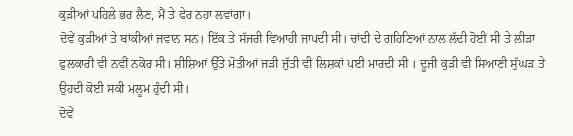ਕੁੜੀਆਂ ਪਹਿਲੇ ਭਰ ਲੈਣ, ਮੈਂ ਤੇ ਫੇਰ ਨਹਾ ਲਵਾਂਗਾ।
ਦੋਵੇਂ ਕੁੜੀਆਂ ਤੇ ਬਾਂਕੀਆਂ ਜਵਾਨ ਸਨ। ਇੱਕ ਤੇ ਸੱਜਰੀ ਵਿਆਹੀ ਜਾਪਦੀ ਸੀ। ਚਾਂਦੀ ਦੇ ਗਹਿਣਿਆਂ ਨਾਲ ਲੱਦੀ ਹੋਈ ਸੀ ਤੇ ਲੀੜਾ ਫੁਲਕਾਰੀ ਵੀ ਨਵੀਂ ਨਕੋਰ ਸੀ। ਸ਼ੀਸ਼ਿਆਂ ਉੱਤੇ ਮੋਤੀਆਂ ਜੜੀ ਜੁੱਤੀ ਵੀ ਲਿਸ਼ਕਾਂ ਪਈ ਮਾਰਦੀ ਸੀ । ਦੂਜੀ ਕੁੜੀ ਵੀ ਸਿਆਣੀ ਸੁੱਘੜ ਤੇ ਉਹਦੀ ਕੋਈ ਸਕੀ ਮਲੂਮ ਹੁੰਦੀ ਸੀ।
ਦੋਵੇਂ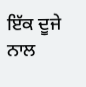ਇੱਕ ਦੂਜੇ ਨਾਲ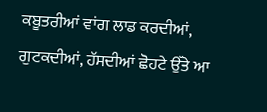ਕਬੂਤਰੀਆਂ ਵਾਂਗ ਲਾਡ ਕਰਦੀਆਂ, ਗੁਟਕਦੀਆਂ, ਹੱਸਦੀਆਂ ਛੋਹਟੇ ਉੱਤੇ ਆ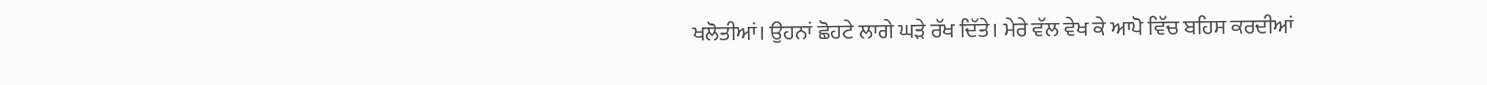ਖਲੋਤੀਆਂ। ਉਹਨਾਂ ਛੋਹਟੇ ਲਾਗੇ ਘੜੇ ਰੱਖ ਦਿੱਤੇ। ਮੇਰੇ ਵੱਲ ਵੇਖ ਕੇ ਆਪੋ ਵਿੱਚ ਬਹਿਸ ਕਰਦੀਆਂ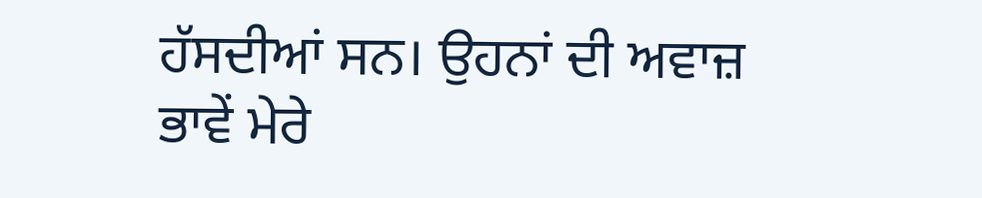ਹੱਸਦੀਆਂ ਸਨ। ਉਹਨਾਂ ਦੀ ਅਵਾਜ਼ ਭਾਵੇਂ ਮੇਰੇ